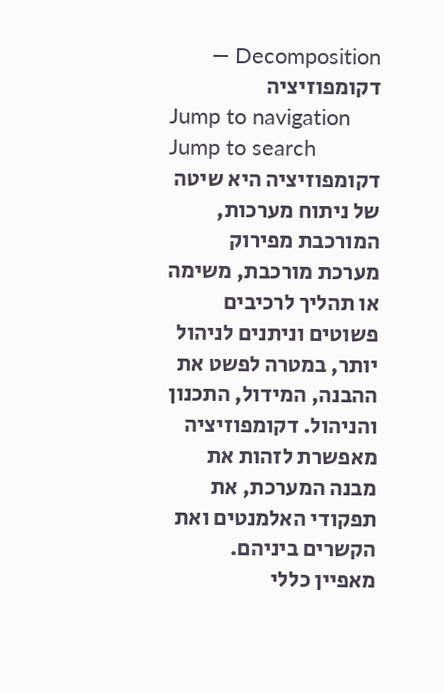Decomposition — דקומפוזיציה
Jump to navigation
Jump to search
דקומפוזיציה היא שיטה של ניתוח מערכות, המורכבת מפירוק מערכת מורכבת, משימה או תהליך לרכיבים פשוטים וניתנים לניהול יותר, במטרה לפשט את ההבנה, המידול, התכנון והניהול. דקומפוזיציה מאפשרת לזהות את מבנה המערכת, את תפקודי האלמנטים ואת הקשרים ביניהם.
מאפיין כללי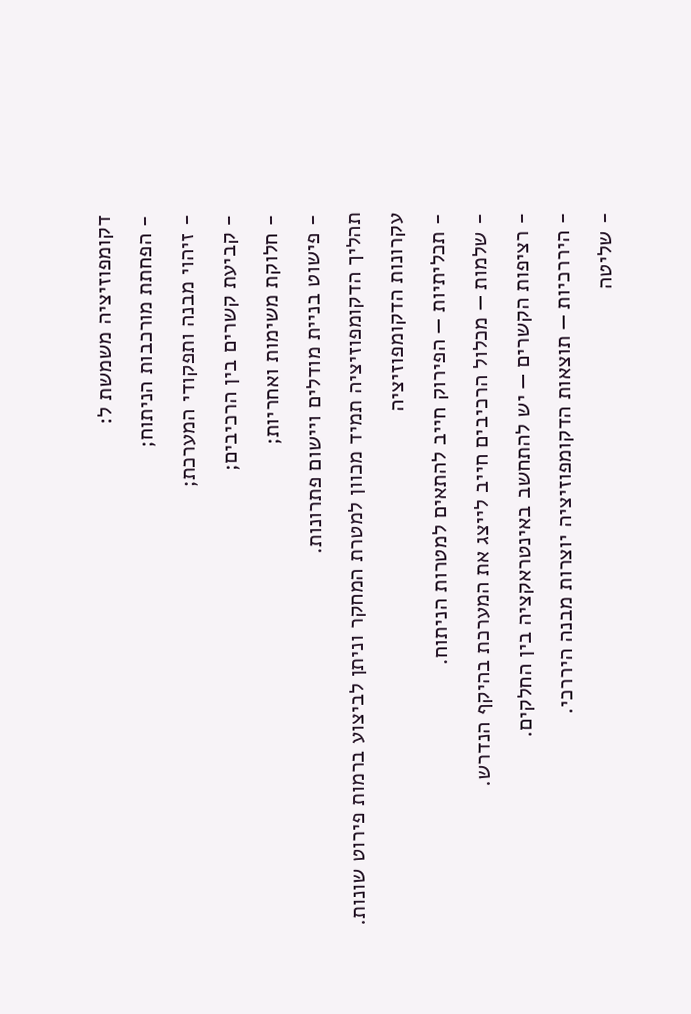דקומפוזיציה משמשת ל:
- הפחתת מורכבות הניתוח;
- זיהוי מבנה ותפקודי המערכת;
- קביעת קשרים בין הרכיבים;
- חלוקת משימות ואחריות;
- פישוט בניית מודלים ויישום פתרונות.
תהליך הדקומפוזיציה תמיד מכוון למטרת המחקר וניתן לביצוע ברמות פירוט שונות.
עקרונות הדקומפוזיציה
- תכליתיות — הפירוק חייב להתאים למטרות הניתוח.
- שלמות — מכלול הרכיבים חייב לייצג את המערכת בהיקף הנדרש.
- רציפות הקשרים — יש להתחשב באינטראקציה בין החלקים.
- היררכיות — תוצאות הדקומפוזיציה יוצרות מבנה היררכי.
- שליטה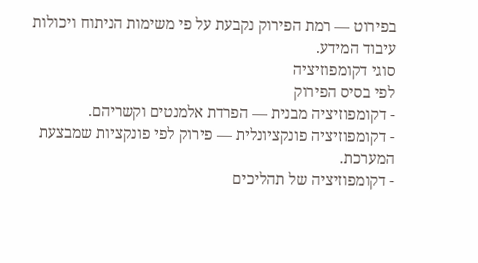בפירוט — רמת הפירוק נקבעת על פי משימות הניתוח ויכולות עיבוד המידע.
סוגי דקומפוזיציה
לפי בסיס הפירוק
- דקומפוזיציה מבנית — הפרדת אלמנטים וקשריהם.
- דקומפוזיציה פונקציונלית — פירוק לפי פונקציות שמבצעת המערכת.
- דקומפוזיציה של תהליכים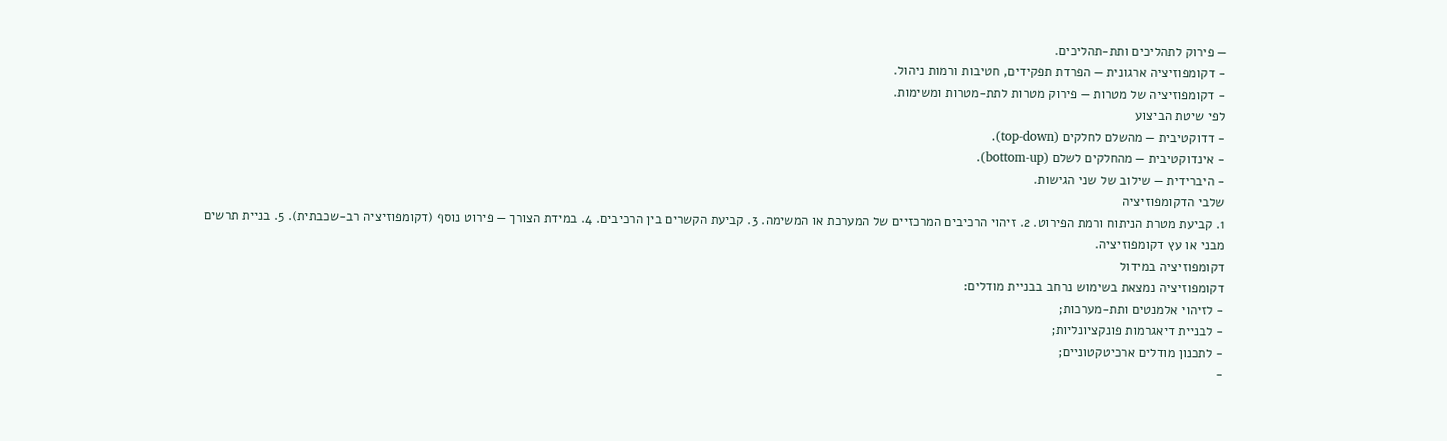— פירוק לתהליכים ותת-תהליכים.
- דקומפוזיציה ארגונית — הפרדת תפקידים, חטיבות ורמות ניהול.
- דקומפוזיציה של מטרות — פירוק מטרות לתת-מטרות ומשימות.
לפי שיטת הביצוע
- דדוקטיבית — מהשלם לחלקים (top-down).
- אינדוקטיבית — מהחלקים לשלם (bottom-up).
- היברידית — שילוב של שני הגישות.
שלבי הדקומפוזיציה
1. קביעת מטרת הניתוח ורמת הפירוט. 2. זיהוי הרכיבים המרכזיים של המערכת או המשימה. 3. קביעת הקשרים בין הרכיבים. 4. במידת הצורך — פירוט נוסף (דקומפוזיציה רב-שכבתית). 5. בניית תרשים מבני או עץ דקומפוזיציה.
דקומפוזיציה במידול
דקומפוזיציה נמצאת בשימוש נרחב בבניית מודלים:
- לזיהוי אלמנטים ותת-מערכות;
- לבניית דיאגרמות פונקציונליות;
- לתכנון מודלים ארכיטקטוניים;
-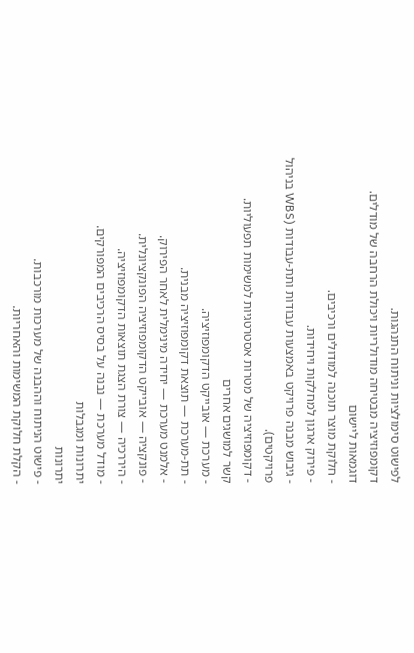לפישוט סימולציות וניתוח התנהגות.
דקומפוזיציה מבטיחה מודולריות ויכולת הרחבה של מודלים.
דוגמאות ליישום
- חלוקת מוצר תוכנה למודולים ורכיבים.
- פירוק ארגון למחלקות ויחידות.
- גיבוש מבנה פרויקט באמצעות עבודות ותת-עבודות (WBS בניהול פרויקטים).
- דקומפוזיציה של מטרות אסטרטגיות למשימות תפעוליות.
קשר למושגים אחרים
- מערכת — אובייקט הדקומפוזיציה.
- תת-מערכת — תוצאת דקומפוזיציה מבנית.
- אלמנט מערכת — יחידה מינימלית לאחר הפירוק.
- פונקציה — אובייקט הדקומפוזיציה הפונקציונלית.
- היררכיה — צורת הצגת תוצאות הדקומפוזיציה.
- מודל מערכת — נבנה על בסיס הרכיבים המפורקים.
יתרונות ומגבלות
יתרונות
- פישוט הניתוח וההבנה של מערכות מורכבות.
- הקלת חלוקת המשימות והאחריות.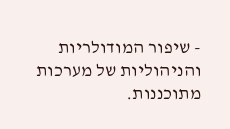- שיפור המודולריות והניהוליות של מערכות מתוכננות.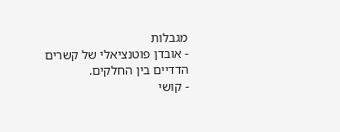מגבלות
- אובדן פוטנציאלי של קשרים הדדיים בין החלקים.
- קושי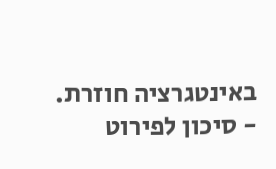באינטגרציה חוזרת.
- סיכון לפירוט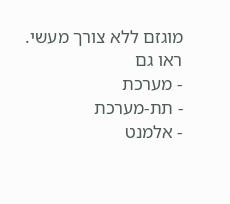מוגזם ללא צורך מעשי.
ראו גם
- מערכת
- תת-מערכת
- אלמנט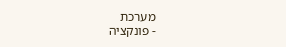מערכת
- פונקציה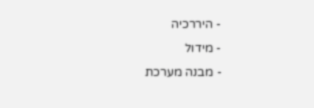- היררכיה
- מידול
- מבנה מערכת